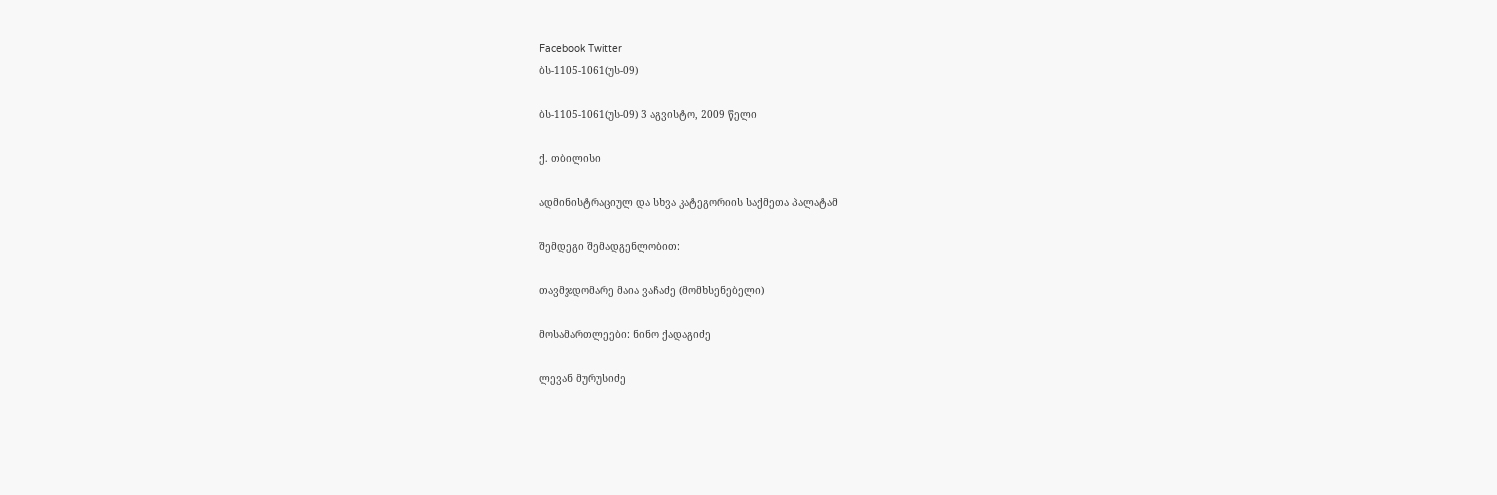Facebook Twitter
ბს-1105-1061(უს-09)

ბს-1105-1061(უს-09) 3 აგვისტო, 2009 წელი

ქ. თბილისი

ადმინისტრაციულ და სხვა კატეგორიის საქმეთა პალატამ

შემდეგი შემადგენლობით:

თავმჯდომარე მაია ვაჩაძე (მომხსენებელი)

მოსამართლეები: ნინო ქადაგიძე

ლევან მურუსიძე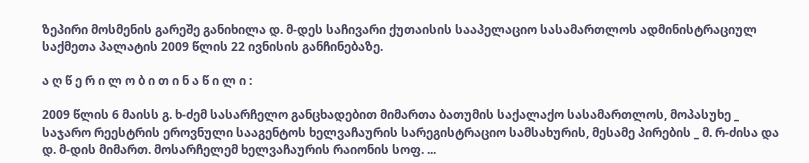ზეპირი მოსმენის გარეშე განიხილა დ. მ-დეს საჩივარი ქუთაისის სააპელაციო სასამართლოს ადმინისტრაციულ საქმეთა პალატის 2009 წლის 22 ივნისის განჩინებაზე.

ა ღ წ ე რ ი ლ ო ბ ი თ ი ნ ა წ ი ლ ი :

2009 წლის 6 მაისს გ. ხ-ძემ სასარჩელო განცხადებით მიმართა ბათუმის საქალაქო სასამართლოს, მოპასუხე _ საჯარო რეესტრის ეროვნული სააგენტოს ხელვაჩაურის სარეგისტრაციო სამსახურის, მესამე პირების _ მ. რ-ძისა და დ. მ-დის მიმართ. მოსარჩელემ ხელვაჩაურის რაიონის სოფ. ...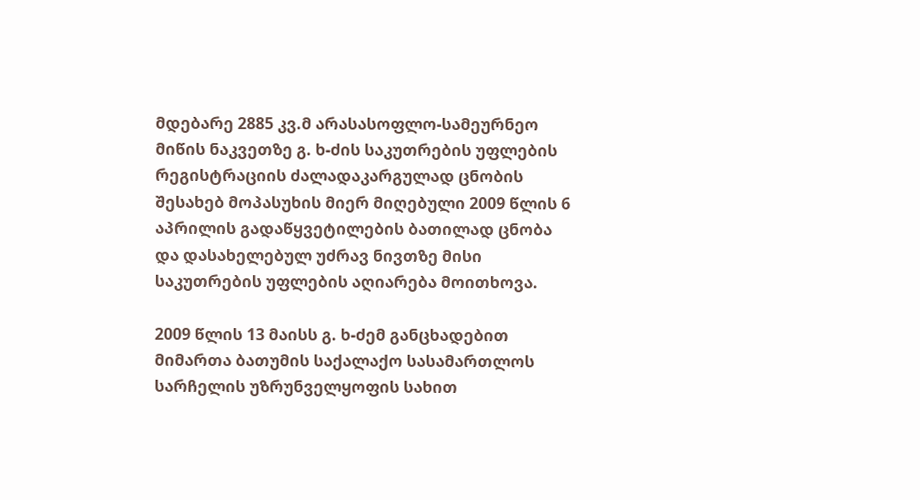მდებარე 2885 კვ.მ არასასოფლო-სამეურნეო მიწის ნაკვეთზე გ. ხ-ძის საკუთრების უფლების რეგისტრაციის ძალადაკარგულად ცნობის შესახებ მოპასუხის მიერ მიღებული 2009 წლის 6 აპრილის გადაწყვეტილების ბათილად ცნობა და დასახელებულ უძრავ ნივთზე მისი საკუთრების უფლების აღიარება მოითხოვა.

2009 წლის 13 მაისს გ. ხ-ძემ განცხადებით მიმართა ბათუმის საქალაქო სასამართლოს სარჩელის უზრუნველყოფის სახით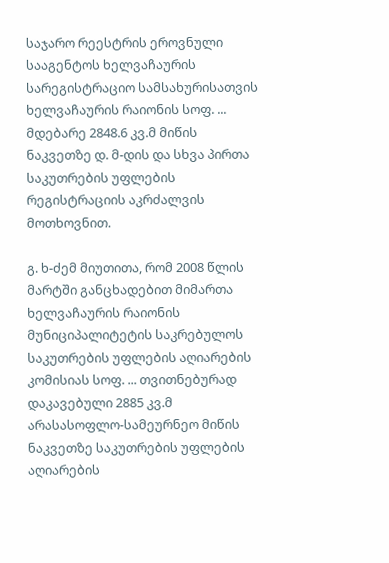საჯარო რეესტრის ეროვნული სააგენტოს ხელვაჩაურის სარეგისტრაციო სამსახურისათვის ხელვაჩაურის რაიონის სოფ. ... მდებარე 2848.6 კვ.მ მიწის ნაკვეთზე დ. მ-დის და სხვა პირთა საკუთრების უფლების რეგისტრაციის აკრძალვის მოთხოვნით.

გ. ხ-ძემ მიუთითა, რომ 2008 წლის მარტში განცხადებით მიმართა ხელვაჩაურის რაიონის მუნიციპალიტეტის საკრებულოს საკუთრების უფლების აღიარების კომისიას სოფ. ... თვითნებურად დაკავებული 2885 კვ.მ არასასოფლო-სამეურნეო მიწის ნაკვეთზე საკუთრების უფლების აღიარების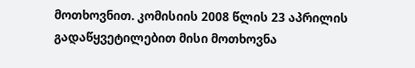მოთხოვნით. კომისიის 2008 წლის 23 აპრილის გადაწყვეტილებით მისი მოთხოვნა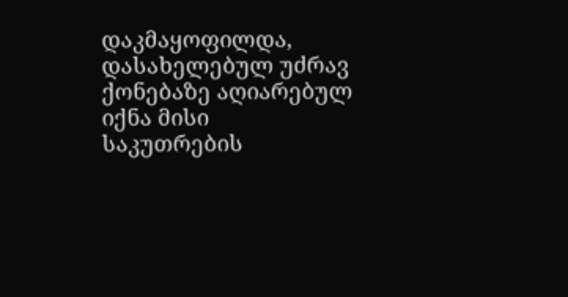დაკმაყოფილდა, დასახელებულ უძრავ ქონებაზე აღიარებულ იქნა მისი საკუთრების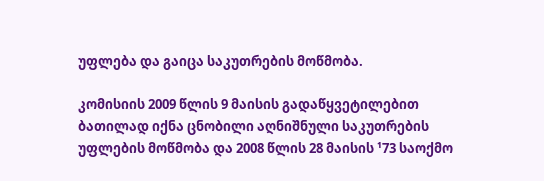უფლება და გაიცა საკუთრების მოწმობა.

კომისიის 2009 წლის 9 მაისის გადაწყვეტილებით ბათილად იქნა ცნობილი აღნიშნული საკუთრების უფლების მოწმობა და 2008 წლის 28 მაისის ¹73 საოქმო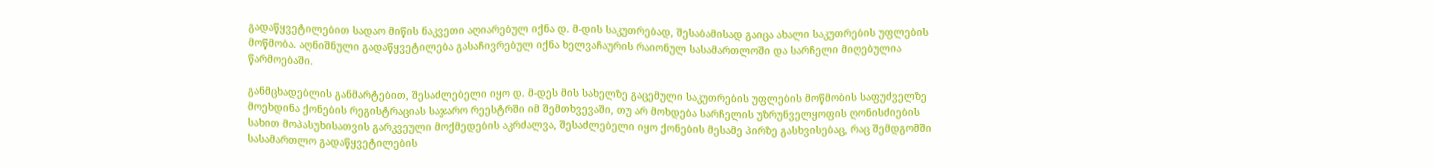გადაწყვეტილებით სადაო მიწის ნაკვეთი აღიარებულ იქნა დ. მ-დის საკუთრებად, შესაბამისად გაიცა ახალი საკუთრების უფლების მოწმობა. აღნიშნული გადაწყვეტილება გასაჩივრებულ იქნა ხელვაჩაურის რაიონულ სასამართლოში და სარჩელი მიღებულია წარმოებაში.

განმცხადებლის განმარტებით, შესაძლებელი იყო დ. მ-დეს მის სახელზე გაცემული საკუთრების უფლების მოწმობის საფუძველზე მოეხდინა ქონების რეგისტრაციას საჯარო რეესტრში იმ შემთხვევაში, თუ არ მოხდება სარჩელის უზრუნველყოფის ღონისძიების სახით მოპასუხისათვის გარკვეული მოქმედების აკრძალვა, შესაძლებელი იყო ქონების მესამე პირზე გასხვისებაც, რაც შემდგომში სასამართლო გადაწყვეტილების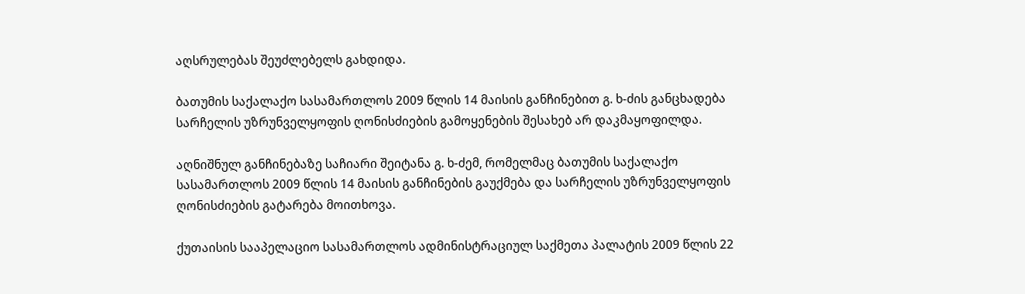აღსრულებას შეუძლებელს გახდიდა.

ბათუმის საქალაქო სასამართლოს 2009 წლის 14 მაისის განჩინებით გ. ხ-ძის განცხადება სარჩელის უზრუნველყოფის ღონისძიების გამოყენების შესახებ არ დაკმაყოფილდა.

აღნიშნულ განჩინებაზე საჩიარი შეიტანა გ. ხ-ძემ, რომელმაც ბათუმის საქალაქო სასამართლოს 2009 წლის 14 მაისის განჩინების გაუქმება და სარჩელის უზრუნველყოფის ღონისძიების გატარება მოითხოვა.

ქუთაისის სააპელაციო სასამართლოს ადმინისტრაციულ საქმეთა პალატის 2009 წლის 22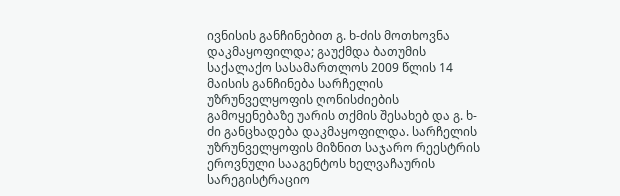ივნისის განჩინებით გ. ხ-ძის მოთხოვნა დაკმაყოფილდა; გაუქმდა ბათუმის საქალაქო სასამართლოს 2009 წლის 14 მაისის განჩინება სარჩელის უზრუნველყოფის ღონისძიების გამოყენებაზე უარის თქმის შესახებ და გ. ხ-ძი განცხადება დაკმაყოფილდა. სარჩელის უზრუნველყოფის მიზნით საჯარო რეესტრის ეროვნული სააგენტოს ხელვაჩაურის სარეგისტრაციო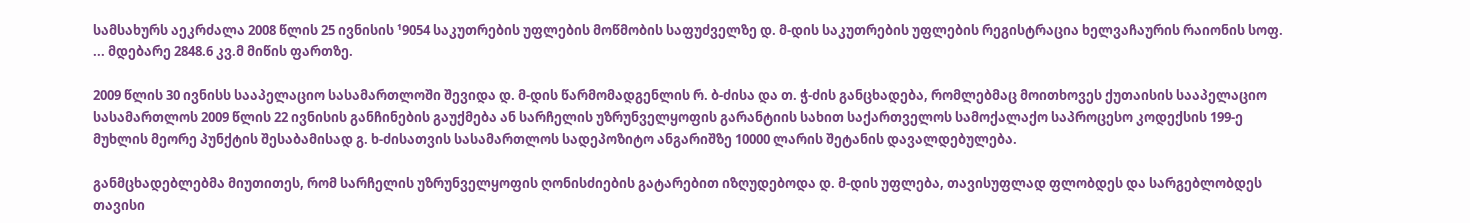სამსახურს აეკრძალა 2008 წლის 25 ივნისის ¹9054 საკუთრების უფლების მოწმობის საფუძველზე დ. მ-დის საკუთრების უფლების რეგისტრაცია ხელვაჩაურის რაიონის სოფ. ... მდებარე 2848.6 კვ.მ მიწის ფართზე.

2009 წლის 30 ივნისს სააპელაციო სასამართლოში შევიდა დ. მ-დის წარმომადგენლის რ. ბ-ძისა და თ. ჭ-ძის განცხადება, რომლებმაც მოითხოვეს ქუთაისის სააპელაციო სასამართლოს 2009 წლის 22 ივნისის განჩინების გაუქმება ან სარჩელის უზრუნველყოფის გარანტიის სახით საქართველოს სამოქალაქო საპროცესო კოდექსის 199-ე მუხლის მეორე პუნქტის შესაბამისად გ. ხ-ძისათვის სასამართლოს სადეპოზიტო ანგარიშზე 10000 ლარის შეტანის დავალდებულება.

განმცხადებლებმა მიუთითეს, რომ სარჩელის უზრუნველყოფის ღონისძიების გატარებით იზღუდებოდა დ. მ-დის უფლება, თავისუფლად ფლობდეს და სარგებლობდეს თავისი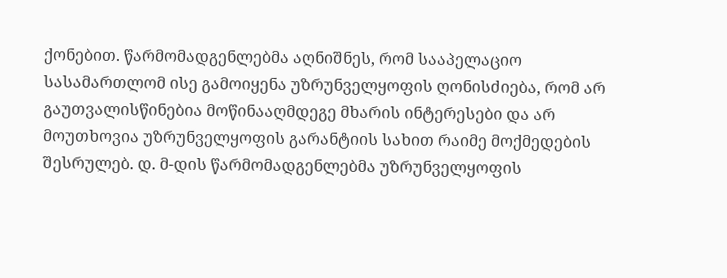ქონებით. წარმომადგენლებმა აღნიშნეს, რომ სააპელაციო სასამართლომ ისე გამოიყენა უზრუნველყოფის ღონისძიება, რომ არ გაუთვალისწინებია მოწინააღმდეგე მხარის ინტერესები და არ მოუთხოვია უზრუნველყოფის გარანტიის სახით რაიმე მოქმედების შესრულებ. დ. მ-დის წარმომადგენლებმა უზრუნველყოფის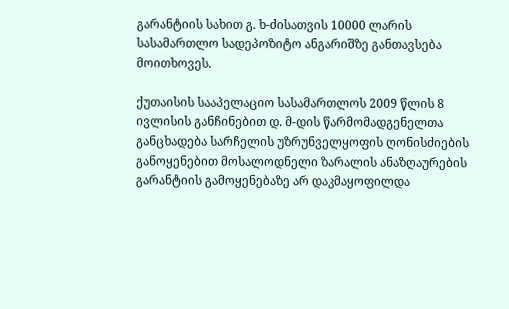გარანტიის სახით გ. ხ-ძისათვის 10000 ლარის სასამართლო სადეპოზიტო ანგარიშზე განთავსება მოითხოვეს.

ქუთაისის სააპელაციო სასამართლოს 2009 წლის 8 ივლისის განჩინებით დ. მ-დის წარმომადგენელთა განცხადება სარჩელის უზრუნველყოფის ღონისძიების განოყენებით მოსალოდნელი ზარალის ანაზღაურების გარანტიის გამოყენებაზე არ დაკმაყოფილდა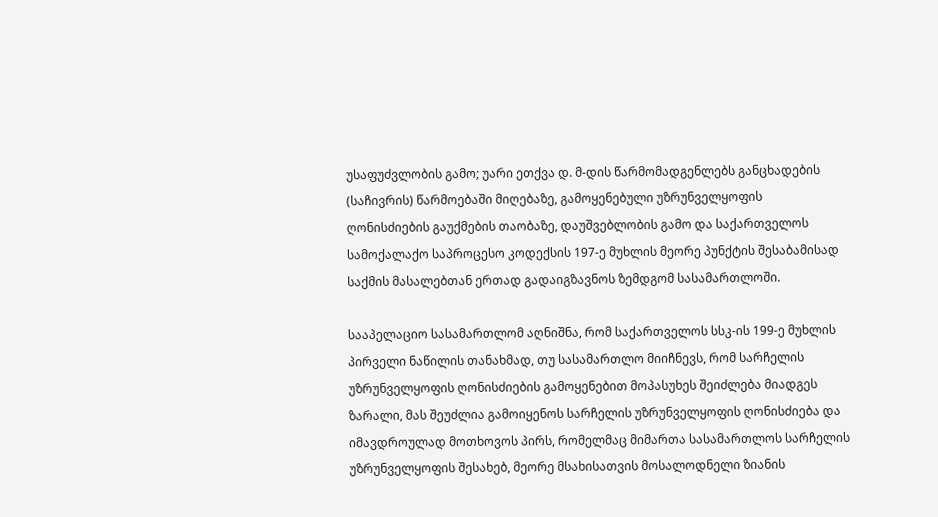უსაფუძვლობის გამო; უარი ეთქვა დ. მ-დის წარმომადგენლებს განცხადების (საჩივრის) წარმოებაში მიღებაზე, გამოყენებული უზრუნველყოფის ღონისძიების გაუქმების თაობაზე, დაუშვებლობის გამო და საქართველოს სამოქალაქო საპროცესო კოდექსის 197-ე მუხლის მეორე პუნქტის შესაბამისად საქმის მასალებთან ერთად გადაიგზავნოს ზემდგომ სასამართლოში.

სააპელაციო სასამართლომ აღნიშნა, რომ საქართველოს სსკ-ის 199-ე მუხლის პირველი ნაწილის თანახმად, თუ სასამართლო მიიჩნევს, რომ სარჩელის უზრუნველყოფის ღონისძიების გამოყენებით მოპასუხეს შეიძლება მიადგეს ზარალი, მას შეუძლია გამოიყენოს სარჩელის უზრუნველყოფის ღონისძიება და იმავდროულად მოთხოვოს პირს, რომელმაც მიმართა სასამართლოს სარჩელის უზრუნველყოფის შესახებ, მეორე მსახისათვის მოსალოდნელი ზიანის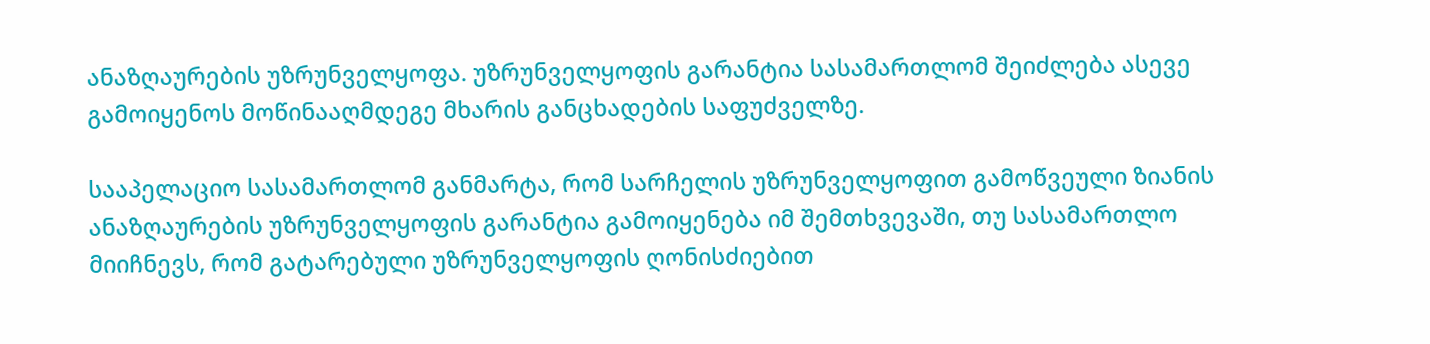ანაზღაურების უზრუნველყოფა. უზრუნველყოფის გარანტია სასამართლომ შეიძლება ასევე გამოიყენოს მოწინააღმდეგე მხარის განცხადების საფუძველზე.

სააპელაციო სასამართლომ განმარტა, რომ სარჩელის უზრუნველყოფით გამოწვეული ზიანის ანაზღაურების უზრუნველყოფის გარანტია გამოიყენება იმ შემთხვევაში, თუ სასამართლო მიიჩნევს, რომ გატარებული უზრუნველყოფის ღონისძიებით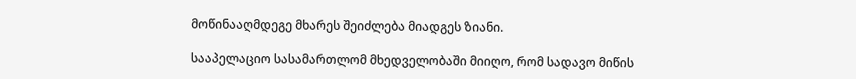მოწინააღმდეგე მხარეს შეიძლება მიადგეს ზიანი.

სააპელაციო სასამართლომ მხედველობაში მიიღო, რომ სადავო მიწის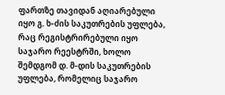ფართზე თავიდან აღიარებული იყო გ. ხ-ძის საკუთრების უფლება, რაც რეგისტრირებული იყო საჯარო რეესტრში, ხოლო შემდგომ დ. მ-დის საკუთრების უფლება, რომელიც საჯარო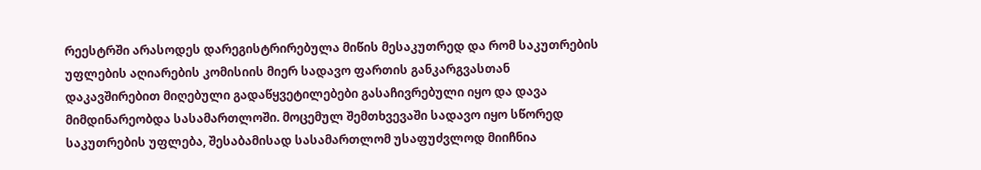რეესტრში არასოდეს დარეგისტრირებულა მიწის მესაკუთრედ და რომ საკუთრების უფლების აღიარების კომისიის მიერ სადავო ფართის განკარგვასთან დაკავშირებით მიღებული გადაწყვეტილებები გასაჩივრებული იყო და დავა მიმდინარეობდა სასამართლოში. მოცემულ შემთხვევაში სადავო იყო სწორედ საკუთრების უფლება, შესაბამისად სასამართლომ უსაფუძვლოდ მიიჩნია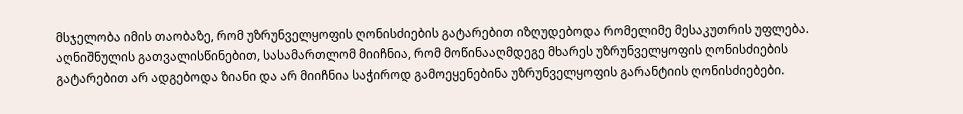მსჯელობა იმის თაობაზე, რომ უზრუნველყოფის ღონისძიების გატარებით იზღუდებოდა რომელიმე მესაკუთრის უფლება. აღნიშნულის გათვალისწინებით, სასამართლომ მიიჩნია, რომ მოწინააღმდეგე მხარეს უზრუნველყოფის ღონისძიების გატარებით არ ადგებოდა ზიანი და არ მიიჩნია საჭიროდ გამოეყენებინა უზრუნველყოფის გარანტიის ღონისძიებები.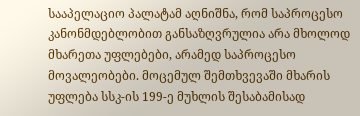სააპელაციო პალატამ აღნიშნა, რომ საპროცესო კანონმდებლობით განსაზღვრულია არა მხოლოდ მხარეთა უფლებები, არამედ საპროცესო მოვალეობები. მოცემულ შემთხვევაში მხარის უფლება სსკ-ის 199-ე მუხლის შესაბამისად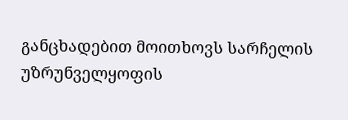განცხადებით მოითხოვს სარჩელის უზრუნველყოფის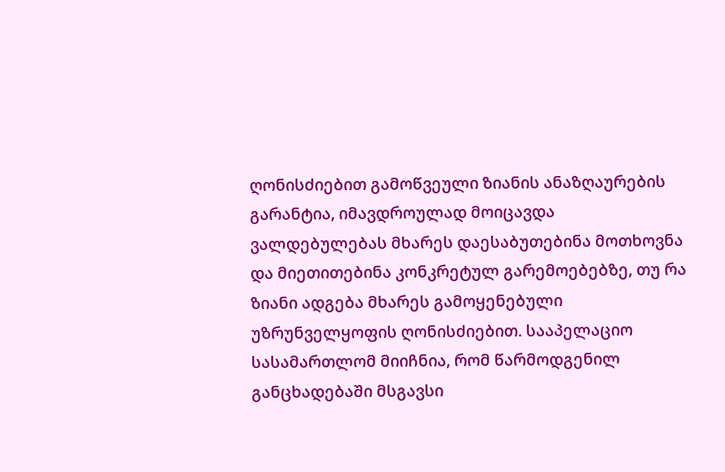ღონისძიებით გამოწვეული ზიანის ანაზღაურების გარანტია, იმავდროულად მოიცავდა ვალდებულებას მხარეს დაესაბუთებინა მოთხოვნა და მიეთითებინა კონკრეტულ გარემოებებზე, თუ რა ზიანი ადგება მხარეს გამოყენებული უზრუნველყოფის ღონისძიებით. სააპელაციო სასამართლომ მიიჩნია, რომ წარმოდგენილ განცხადებაში მსგავსი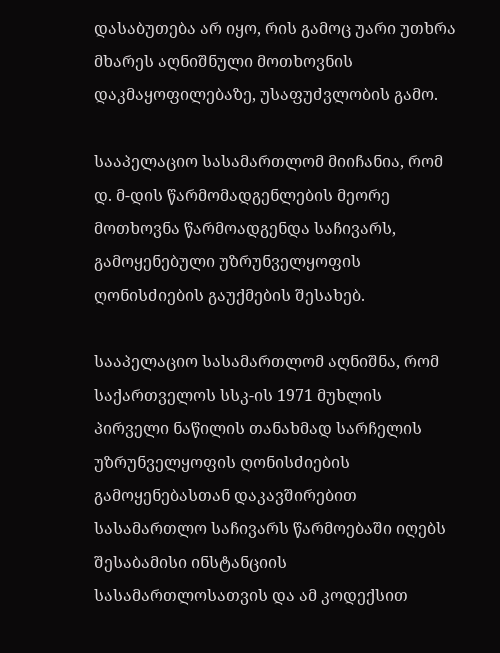დასაბუთება არ იყო, რის გამოც უარი უთხრა მხარეს აღნიშნული მოთხოვნის დაკმაყოფილებაზე, უსაფუძვლობის გამო.

სააპელაციო სასამართლომ მიიჩანია, რომ დ. მ-დის წარმომადგენლების მეორე მოთხოვნა წარმოადგენდა საჩივარს, გამოყენებული უზრუნველყოფის ღონისძიების გაუქმების შესახებ.

სააპელაციო სასამართლომ აღნიშნა, რომ საქართველოს სსკ-ის 1971 მუხლის პირველი ნაწილის თანახმად სარჩელის უზრუნველყოფის ღონისძიების გამოყენებასთან დაკავშირებით სასამართლო საჩივარს წარმოებაში იღებს შესაბამისი ინსტანციის სასამართლოსათვის და ამ კოდექსით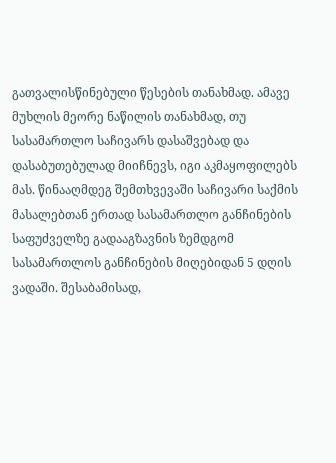გათვალისწინებული წესების თანახმად. ამავე მუხლის მეორე ნაწილის თანახმად, თუ სასამართლო საჩივარს დასაშვებად და დასაბუთებულად მიიჩნევს, იგი აკმაყოფილებს მას. წინააღმდეგ შემთხვევაში საჩივარი საქმის მასალებთან ერთად სასამართლო განჩინების საფუძველზე გადააგზავნის ზემდგომ სასამართლოს განჩინების მიღებიდან 5 დღის ვადაში. შესაბამისად,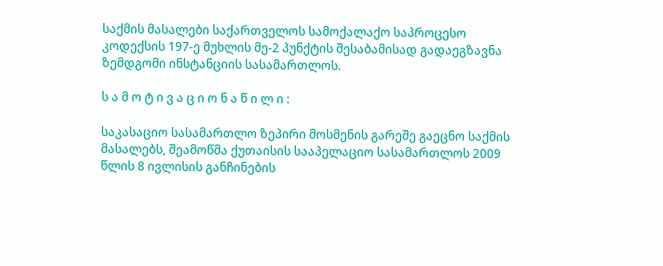საქმის მასალები საქართველოს სამოქალაქო საპროცესო კოდექსის 197-ე მუხლის მე-2 პუნქტის შესაბამისად გადაეგზავნა ზემდგომი ინსტანციის სასამართლოს.

ს ა მ ო ტ ი ვ ა ც ი ო ნ ა წ ი ლ ი :

საკასაციო სასამართლო ზეპირი მოსმენის გარეშე გაეცნო საქმის მასალებს, შეამოწმა ქუთაისის სააპელაციო სასამართლოს 2009 წლის 8 ივლისის განჩინების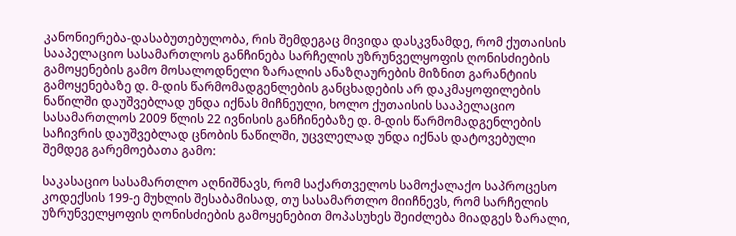კანონიერება-დასაბუთებულობა, რის შემდეგაც მივიდა დასკვნამდე, რომ ქუთაისის სააპელაციო სასამართლოს განჩინება სარჩელის უზრუნველყოფის ღონისძიების გამოყენების გამო მოსალოდნელი ზარალის ანაზღაურების მიზნით გარანტიის გამოყენებაზე დ. მ-დის წარმომადგენლების განცხადების არ დაკმაყოფილების ნაწილში დაუშვებლად უნდა იქნას მიჩნეული, ხოლო ქუთაისის სააპელაციო სასამართლოს 2009 წლის 22 ივნისის განჩინებაზე დ. მ-დის წარმომადგენლების საჩივრის დაუშვებლად ცნობის ნაწილში, უცვლელად უნდა იქნას დატოვებული შემდეგ გარემოებათა გამო:

საკასაციო სასამართლო აღნიშნავს, რომ საქართველოს სამოქალაქო საპროცესო კოდექსის 199-ე მუხლის შესაბამისად, თუ სასამართლო მიიჩნევს, რომ სარჩელის უზრუნველყოფის ღონისძიების გამოყენებით მოპასუხეს შეიძლება მიადგეს ზარალი,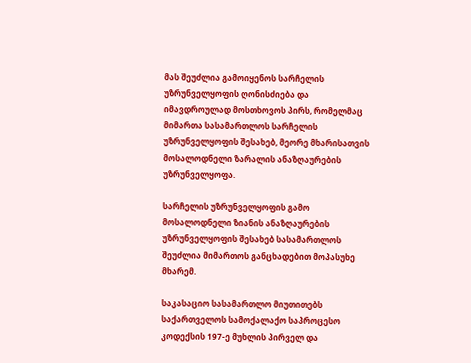მას შეუძლია გამოიყენოს სარჩელის უზრუნველყოფის ღონისძიება და იმავდროულად მოსთხოვოს პირს, რომელმაც მიმართა სასამართლოს სარჩელის უზრუნველყოფის შესახებ, მეორე მხარისათვის მოსალოდნელი ზარალის ანაზღაურების უზრუნველყოფა.

სარჩელის უზრუნველყოფის გამო მოსალოდნელი ზიანის ანაზღაურების უზრუნველყოფის შესახებ სასამართლოს შეუძლია მიმართოს განცხადებით მოპასუხე მხარემ.

საკასაციო სასამართლო მიუთითებს საქართველოს სამოქალაქო საპროცესო კოდექსის 197-ე მუხლის პირველ და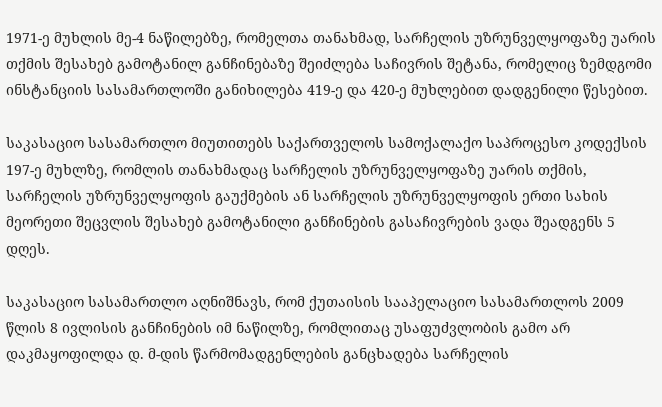1971-ე მუხლის მე-4 ნაწილებზე, რომელთა თანახმად, სარჩელის უზრუნველყოფაზე უარის თქმის შესახებ გამოტანილ განჩინებაზე შეიძლება საჩივრის შეტანა, რომელიც ზემდგომი ინსტანციის სასამართლოში განიხილება 419-ე და 420-ე მუხლებით დადგენილი წესებით.

საკასაციო სასამართლო მიუთითებს საქართველოს სამოქალაქო საპროცესო კოდექსის 197-ე მუხლზე, რომლის თანახმადაც სარჩელის უზრუნველყოფაზე უარის თქმის, სარჩელის უზრუნველყოფის გაუქმების ან სარჩელის უზრუნველყოფის ერთი სახის მეორეთი შეცვლის შესახებ გამოტანილი განჩინების გასაჩივრების ვადა შეადგენს 5 დღეს.

საკასაციო სასამართლო აღნიშნავს, რომ ქუთაისის სააპელაციო სასამართლოს 2009 წლის 8 ივლისის განჩინების იმ ნაწილზე, რომლითაც უსაფუძვლობის გამო არ დაკმაყოფილდა დ. მ-დის წარმომადგენლების განცხადება სარჩელის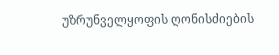უზრუნველყოფის ღონისძიების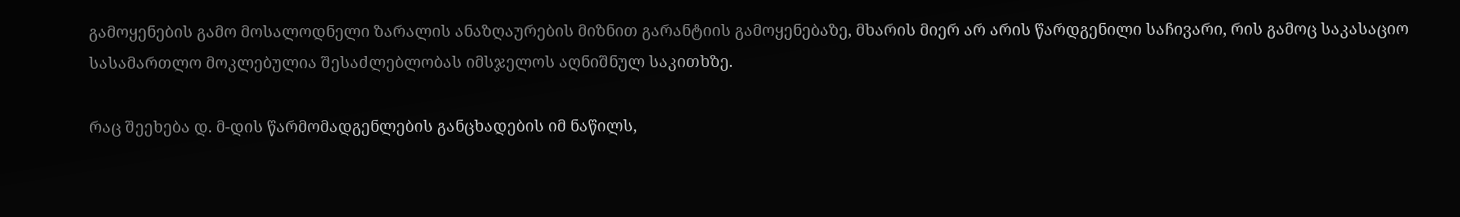გამოყენების გამო მოსალოდნელი ზარალის ანაზღაურების მიზნით გარანტიის გამოყენებაზე, მხარის მიერ არ არის წარდგენილი საჩივარი, რის გამოც საკასაციო სასამართლო მოკლებულია შესაძლებლობას იმსჯელოს აღნიშნულ საკითხზე.

რაც შეეხება დ. მ-დის წარმომადგენლების განცხადების იმ ნაწილს,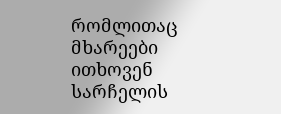რომლითაც მხარეები ითხოვენ სარჩელის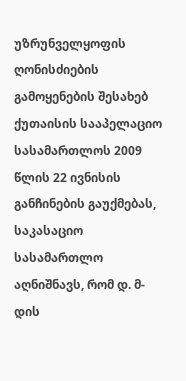უზრუნველყოფის ღონისძიების გამოყენების შესახებ ქუთაისის სააპელაციო სასამართლოს 2009 წლის 22 ივნისის განჩინების გაუქმებას, საკასაციო სასამართლო აღნიშნავს, რომ დ. მ-დის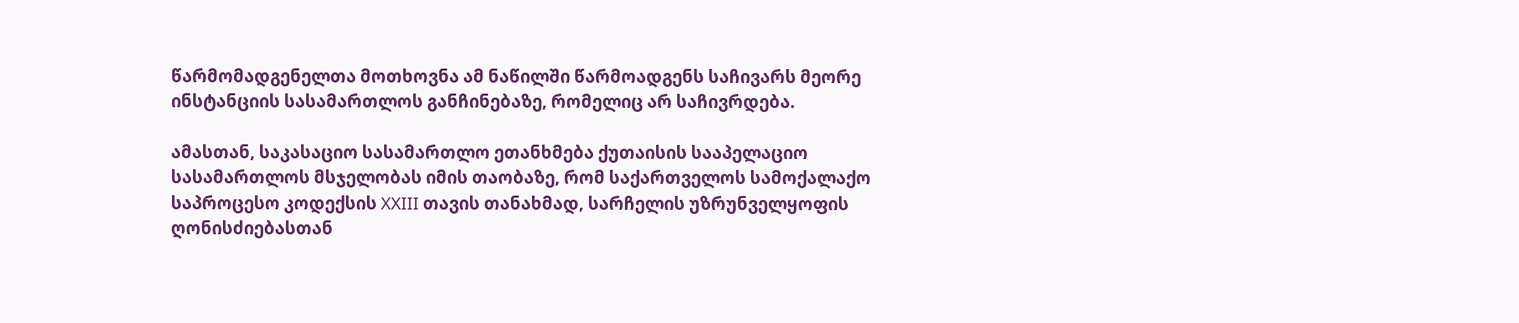წარმომადგენელთა მოთხოვნა ამ ნაწილში წარმოადგენს საჩივარს მეორე ინსტანციის სასამართლოს განჩინებაზე, რომელიც არ საჩივრდება.

ამასთან, საკასაციო სასამართლო ეთანხმება ქუთაისის სააპელაციო სასამართლოს მსჯელობას იმის თაობაზე, რომ საქართველოს სამოქალაქო საპროცესო კოდექსის XXIII თავის თანახმად, სარჩელის უზრუნველყოფის ღონისძიებასთან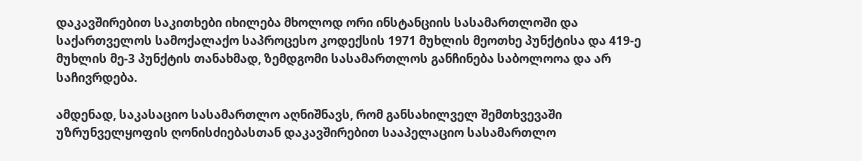დაკავშირებით საკითხები იხილება მხოლოდ ორი ინსტანციის სასამართლოში და საქართველოს სამოქალაქო საპროცესო კოდექსის 1971 მუხლის მეოთხე პუნქტისა და 419-ე მუხლის მე-3 პუნქტის თანახმად, ზემდგომი სასამართლოს განჩინება საბოლოოა და არ საჩივრდება.

ამდენად, საკასაციო სასამართლო აღნიშნავს, რომ განსახილველ შემთხვევაში უზრუნველყოფის ღონისძიებასთან დაკავშირებით სააპელაციო სასამართლო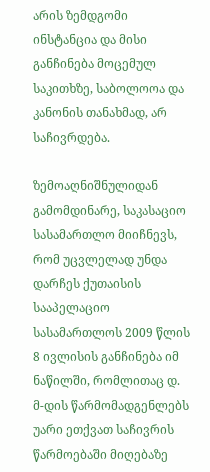არის ზემდგომი ინსტანცია და მისი განჩინება მოცემულ საკითხზე, საბოლოოა და კანონის თანახმად, არ საჩივრდება.

ზემოაღნიშნულიდან გამომდინარე, საკასაციო სასამართლო მიიჩნევს, რომ უცვლელად უნდა დარჩეს ქუთაისის სააპელაციო სასამართლოს 2009 წლის 8 ივლისის განჩინება იმ ნაწილში, რომლითაც დ. მ-დის წარმომადგენლებს უარი ეთქვათ საჩივრის წარმოებაში მიღებაზე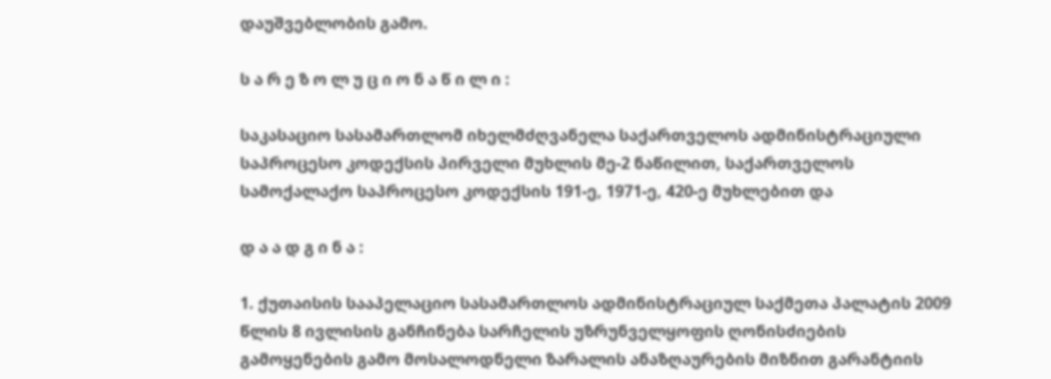დაუშვებლობის გამო.

ს ა რ ე ზ ო ლ უ ც ი ო ნ ა წ ი ლ ი :

საკასაციო სასამართლომ იხელმძღვანელა საქართველოს ადმინისტრაციული საპროცესო კოდექსის პირველი მუხლის მე-2 ნაწილით, საქართველოს სამოქალაქო საპროცესო კოდექსის 191-ე, 1971-ე, 420-ე მუხლებით და

დ ა ა დ გ ი ნ ა :

1. ქუთაისის სააპელაციო სასამართლოს ადმინისტრაციულ საქმეთა პალატის 2009 წლის 8 ივლისის განჩინება სარჩელის უზრუნველყოფის ღონისძიების გამოყენების გამო მოსალოდნელი ზარალის ანაზღაურების მიზნით გარანტიის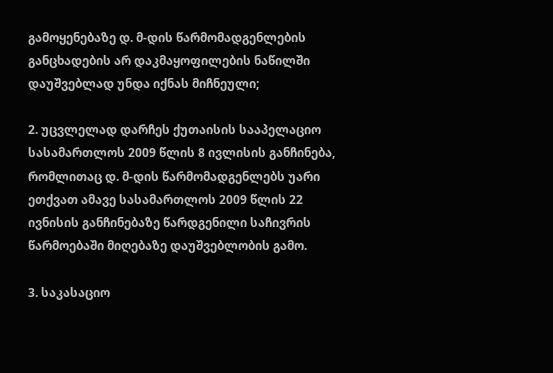გამოყენებაზე დ. მ-დის წარმომადგენლების განცხადების არ დაკმაყოფილების ნაწილში დაუშვებლად უნდა იქნას მიჩნეული;

2. უცვლელად დარჩეს ქუთაისის სააპელაციო სასამართლოს 2009 წლის 8 ივლისის განჩინება, რომლითაც დ. მ-დის წარმომადგენლებს უარი ეთქვათ ამავე სასამართლოს 2009 წლის 22 ივნისის განჩინებაზე წარდგენილი საჩივრის წარმოებაში მიღებაზე დაუშვებლობის გამო.

3. საკასაციო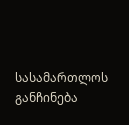სასამართლოს განჩინება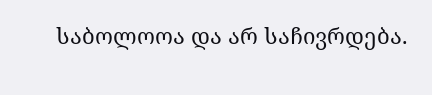საბოლოოა და არ საჩივრდება.